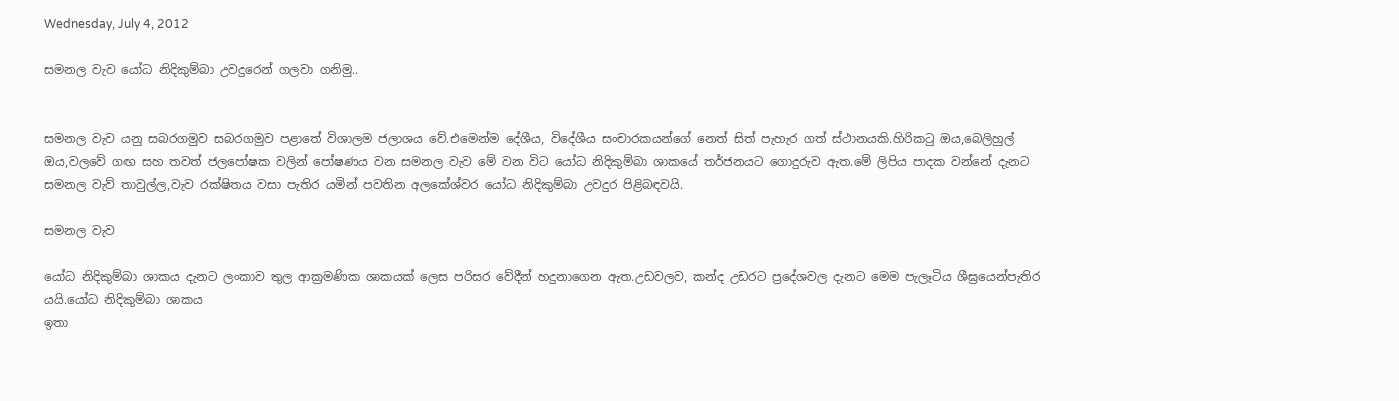Wednesday, July 4, 2012

සමනල වැව යෝධ නිදිකුම්බා උවදුරෙන් ගලවා ගනිමු..


සමනල වැව යනු සබරගමුව සබරගමුව පළාතේ විශාලම ජලාශය වේ.එමෙන්ම දේශීය, විදේශීය සංචාරකයන්ගේ නෙත් සිත් පැහැර ගත් ස්ථානයකි.හිරිකටු ඔය,බෙලිහුල් ඔය,වලවේ ගඟ සහ තවත් ජලපෝෂක වලින් පෝෂණය වන සමනල වැව මේ වන විට යෝධ නිදිකුම්බා ශාකයේ තර්ජනයට ගොදුරුව ඇත.මේ ලිපිය පාදක වන්නේ දැනට සමනල වැව් තාවුල්ල,වැව රක්ෂිතය වසා පැතිර යමින් පවතින අලකේශ්වර යෝධ නිදිකුම්බා උවදුර පිළිබඳවයි.

සමනල වැව

යෝධ නිදිකුම්බා ශාකය දැනට ලංකාව තුල ආක්‍රමණික ශාකයක් ලෙස පරිසර වේදීන් හදුනාගෙන ඇත.උඩවලව, කන්ද උඩරට ප්‍රදේශවල දැනට මෙම පැලෑටිය ශීඝ්‍රයෙන්පැතිර යයි.යෝධ නිදිකුම්බා ශාකය
ඉතා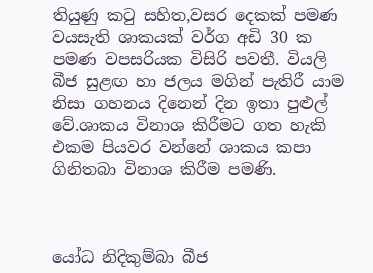තියුණු කටු සහිත,වසර දෙකක් පමණ වයසැති ශාකයක් වර්ග අඩි 30 ක පමණ වපසරියක විසිරි පවතී. වියලි බීජ සුළඟ හා ජලය මගින් පැතිරී යාම නිසා ගහනය දිනෙන් දින ඉතා පුළුල් වේ.ශාකය විනාශ කිරීමට ගත හැකි එකම පියවර වන්නේ ශාකය කපා ගිනිතබා විනාශ කිරීම පමණි.



යෝධ නිදිකුම්බා බීජ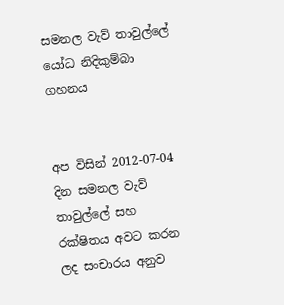සමනල වැව් තාවුල්ලේ යෝධ නිදිකුම්බා ගහනය


අප විසින් 2012-07-04 දින සමනල වැව් තාවුල්ලේ සහ රක්ෂිතය අවට කරන ලද සංචාරය අනුව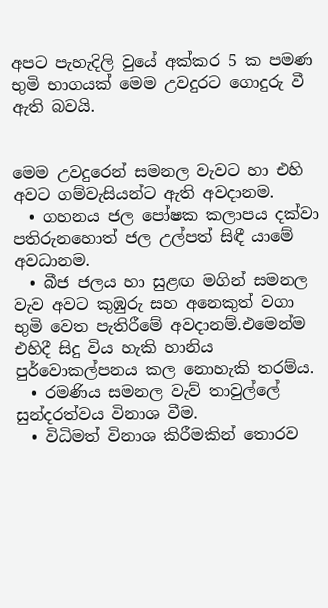අපට පැහැදිලි වුයේ අක්කර 5 ක පමණ භුමි භාගයක් මෙම උවදුරට ගොදුරු වී ඇති බවයි.


මෙම උවදුරෙන් සමනල වැවට හා එහි අවට ගම්වැසියන්ට ඇති අවදානම.
  • ගහනය ජල පෝෂක කලාපය දක්වා පතිරුනහොත් ජල උල්පත් සිඳී යාමේ අවධානම.
  • බීජ ජලය හා සුළඟ මගින් සමනල වැව අවට කුඹුරු සහ අනෙකුත් වගා භුමි වෙත පැතිරීමේ අවදානම්.එමෙන්ම එහිදී සිදු විය හැකි හානිය පුර්වොකල්පනය කල නොහැකි තරම්ය.
  • රමණිය සමනල වැව් තාවුල්ලේ සුන්දරත්වය විනාශ වීම.
  • විධිමත් විනාශ කිරීමකින් තොරව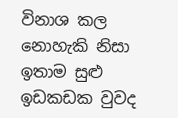විනාශ කල නොහැකි නිසා ඉතාම සුළු ඉඩකඩක වුවද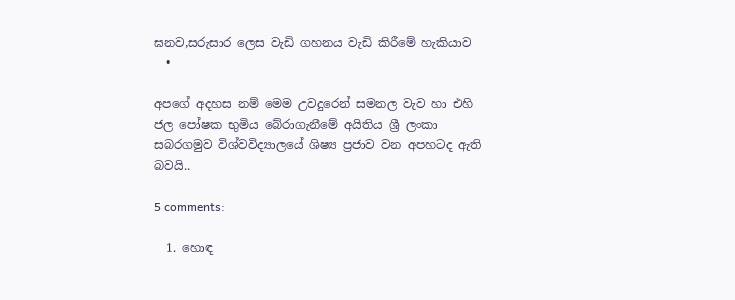ඝනව,සරුසාර ලෙස වැඩි ගහනය වැඩි කිරීමේ හැකියාව
  •

අපගේ අදහස නම් මෙම උවදුරෙන් සමනල වැව හා එහි ජල පෝෂක භුමිය බේරාගැනීමේ අයිතිය ශ්‍රී ලංකා සබරගමුව විශ්වවිද්‍යාලයේ ශිෂ්‍ය ප්‍රජාව වන අපහටද ඇති බවයි..

5 comments:

  1. හොඳ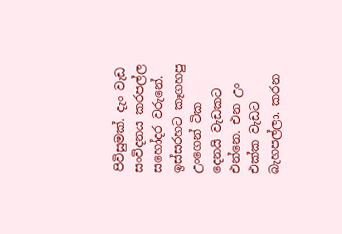පිවිසුමක්. දැං වැඩ සංවිදනය කරපල්ල සහෝදර වරුනේ. ඉස්සරහට කෑගහපු උංගෙන් ටික දෙනයි වැඩකට එන්නෙ. එන උං එක්ක වැඩට බැහපල්ලා. කරන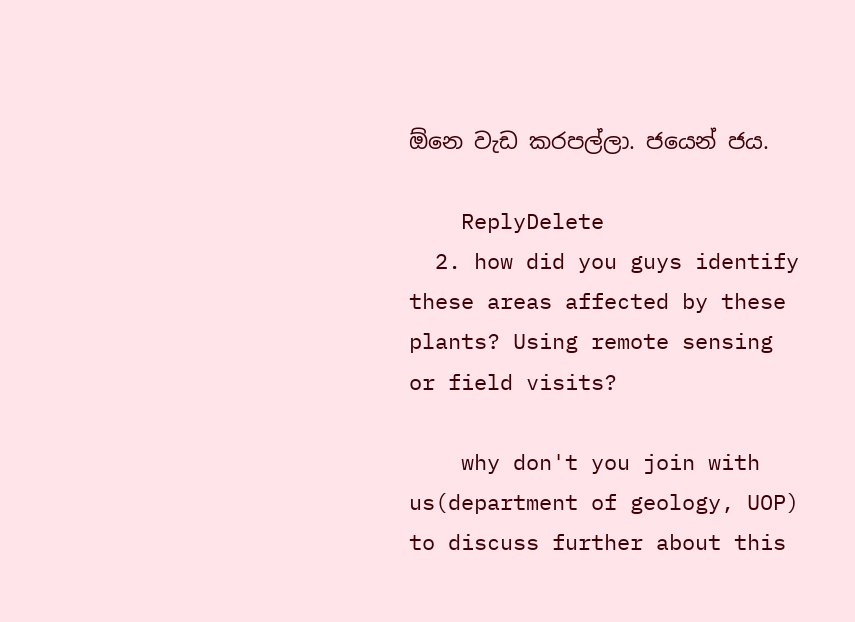ඕනෙ වැඩ කරපල්ලා. ජයෙන් ජය.

    ReplyDelete
  2. how did you guys identify these areas affected by these plants? Using remote sensing or field visits?

    why don't you join with us(department of geology, UOP) to discuss further about this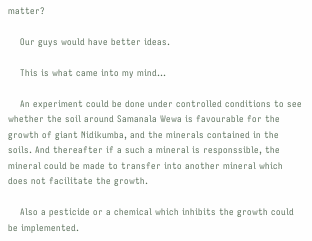matter?

    Our guys would have better ideas.

    This is what came into my mind...

    An experiment could be done under controlled conditions to see whether the soil around Samanala Wewa is favourable for the growth of giant Nidikumba, and the minerals contained in the soils. And thereafter if a such a mineral is responssible, the mineral could be made to transfer into another mineral which does not facilitate the growth.

    Also a pesticide or a chemical which inhibits the growth could be implemented.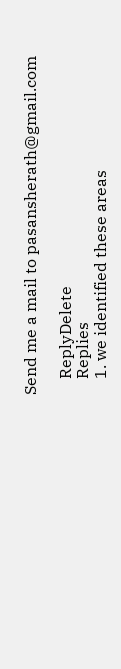Send me a mail to pasansherath@gmail.com

    ReplyDelete
    Replies
    1. we identified these areas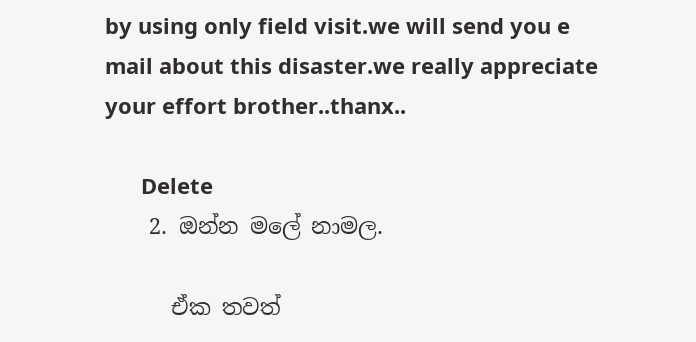by using only field visit.we will send you e mail about this disaster.we really appreciate your effort brother..thanx..

      Delete
    2. ඔන්න මලේ නාමල.

      ඒක තවත්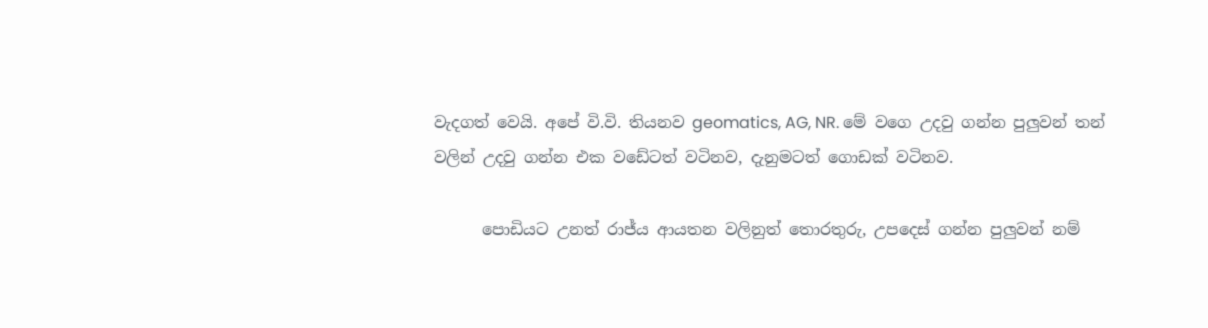වැදගත් වෙයි. අපේ වි.වි. තියනව geomatics, AG, NR. මේ වගෙ උදවු ගන්න පුලුවන් තන් වලින් උදවු ගන්න එක වඩේටත් වටිනව, දැනුමටත් ගොඩක් වටිනව.

      පොඩියට උනත් රාජ්ය ආයතන වලිනුත් තොරතුරු, උපදෙස් ගන්න පුලුවන් නම්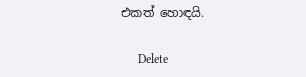එකත් හොඳයි.

      Delete